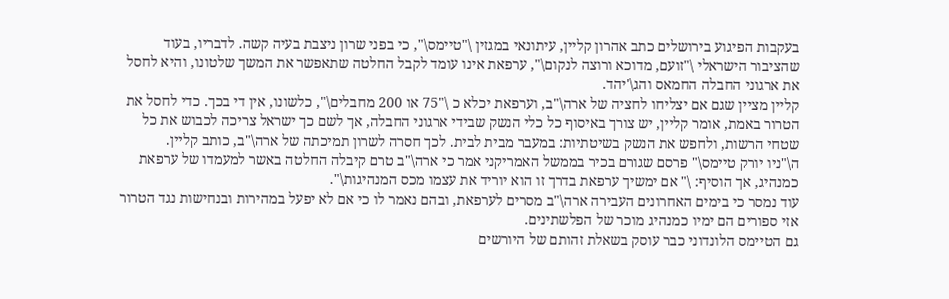בעקבות הפיגוע בירושלים כתב אהרון קליין, עיתונאי במגזין \"טיימס\", כי בפני שרון ניצבת בעיה קשה. לדבריו, בעוד שהציבור הישראלי \"זועם, מדוכא ורוצה לנקום\", ערפאת אינו עומד לקבל החלטה שתאפשר את המשך שלטונו, והיא לחסל את ארגוני החבלה החמאס והג\'יהד.
קליין מציין שגם אם יצליחו לחציה של ארה\"ב, וערפאת יכלא כ \"75 או 200 מחבלים\", כלשונו, אין די בכך. כדי לחסל את הטרור באמת, אומר קליין, יש צורך באיסוף כל כלי הנשק שבידי ארגוני החבלה, אך לשם כך ישראל צריכה לכבוש את כל שטחי הרשות, ולחפש את הנשק בשיטתיות: במעבר מבית לבית. לכך חסרה לשרון תמיכתה של ארה\"ב, כותב קליין.
ה\"ניו יורק טיימס\" פרסם שגורם בכיר בממשל האמריקני אמר כי ארה\"ב טרם קיבלה החלטה באשר למעמדו של ערפאת כמנהיג, אך הוסיף: \" אם ימשיך ערפאת בדרך זו הוא יוריד את עצמו מכס המנהיגות\".
עוד נמסר כי בימים האחרונים העבירה ארה\"ב מסרים לערפאת, ובהם נאמר לו כי אם לא יפעל במהירות ובנחישות נגד הטרור אזי ספורים הם ימיו כמנהיג מוכר של הפלשתינים.
גם הטיימס הלונדוני כבר עוסק בשאלת זהותם של היורשים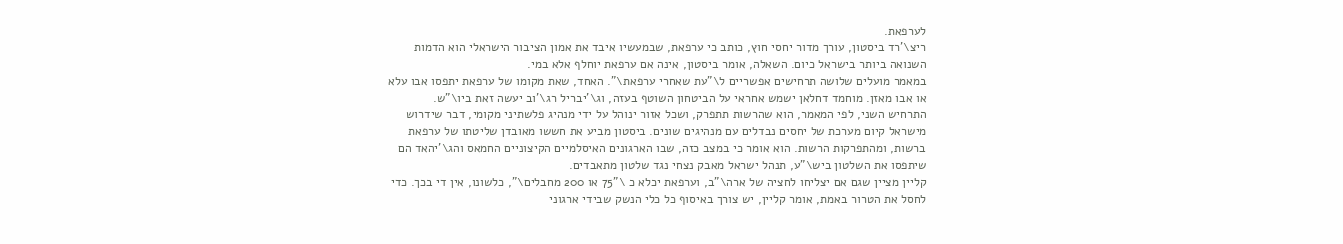לערפאת.
ריצ\'רד ביסטון, עורך מדור יחסי חוץ, כותב כי ערפאת, שבמעשיו איבד את אמון הציבור הישראלי הוא הדמות השנואה ביותר בישראל כיום. השאלה, אומר ביסטון, אינה אם ערפאת יוחלף אלא במי.
במאמר מועלים שלושה תרחישים אפשריים ל\"עת שאחרי ערפאת\". האחד, שאת מקומו של ערפאת יתפסו אבו עלא או אבו מאזן. מוחמד דחלאן ישמש אחראי על הביטחון השוטף בעזה, וג\'יבריל רג\'וב יעשה זאת ביו\"ש.
התרחיש השני, לפי המאמר, הוא שהרשות תתפרק, ושכל אזור ינוהל על ידי מנהיג פלשתיני מקומי, דבר שידרוש מישראל קיום מערכת של יחסים נבדלים עם מנהיגים שונים. ביסטון מביע את חששו מאובדן שליטתו של ערפאת ברשות, ומהתפרקות הרשות. הוא אומר כי במצב כזה, שבו הארגונים האיסלמיים הקיצוניים החמאס והג\'יהאד הם שיתפסו את השלטון ביש\"ע, תנהל ישראל מאבק נצחי נגד שלטון מתאבדים.
קליין מציין שגם אם יצליחו לחציה של ארה\"ב, וערפאת יכלא כ \"75 או 200 מחבלים\", כלשונו, אין די בכך. כדי לחסל את הטרור באמת, אומר קליין, יש צורך באיסוף כל כלי הנשק שבידי ארגוני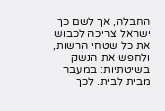החבלה, אך לשם כך ישראל צריכה לכבוש את כל שטחי הרשות, ולחפש את הנשק בשיטתיות: במעבר מבית לבית. לכך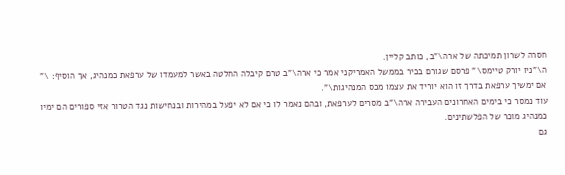חסרה לשרון תמיכתה של ארה\"ב, כותב קליין.
ה\"ניו יורק טיימס\" פרסם שגורם בכיר בממשל האמריקני אמר כי ארה\"ב טרם קיבלה החלטה באשר למעמדו של ערפאת כמנהיג, אך הוסיף: \" אם ימשיך ערפאת בדרך זו הוא יוריד את עצמו מכס המנהיגות\".
עוד נמסר כי בימים האחרונים העבירה ארה\"ב מסרים לערפאת, ובהם נאמר לו כי אם לא יפעל במהירות ובנחישות נגד הטרור אזי ספורים הם ימיו כמנהיג מוכר של הפלשתינים.
גם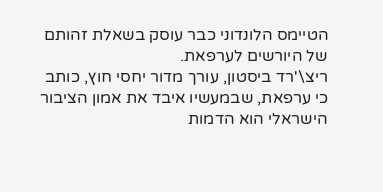הטיימס הלונדוני כבר עוסק בשאלת זהותם של היורשים לערפאת.
ריצ\'רד ביסטון, עורך מדור יחסי חוץ, כותב כי ערפאת, שבמעשיו איבד את אמון הציבור הישראלי הוא הדמות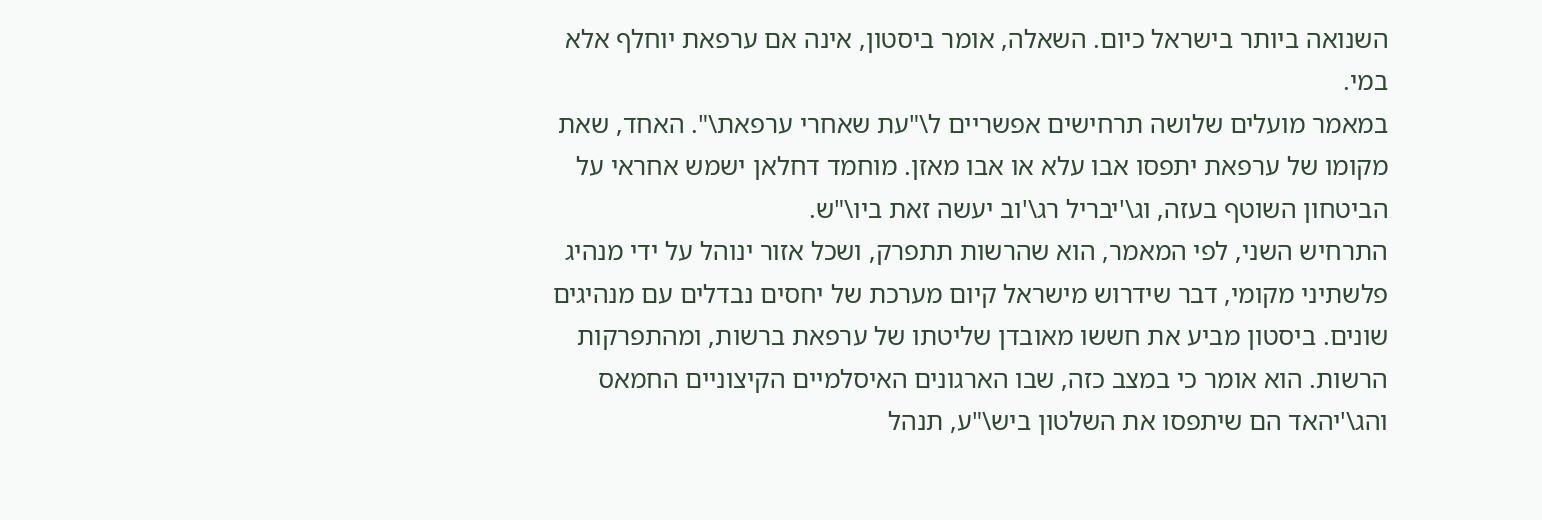השנואה ביותר בישראל כיום. השאלה, אומר ביסטון, אינה אם ערפאת יוחלף אלא במי.
במאמר מועלים שלושה תרחישים אפשריים ל\"עת שאחרי ערפאת\". האחד, שאת מקומו של ערפאת יתפסו אבו עלא או אבו מאזן. מוחמד דחלאן ישמש אחראי על הביטחון השוטף בעזה, וג\'יבריל רג\'וב יעשה זאת ביו\"ש.
התרחיש השני, לפי המאמר, הוא שהרשות תתפרק, ושכל אזור ינוהל על ידי מנהיג פלשתיני מקומי, דבר שידרוש מישראל קיום מערכת של יחסים נבדלים עם מנהיגים שונים. ביסטון מביע את חששו מאובדן שליטתו של ערפאת ברשות, ומהתפרקות הרשות. הוא אומר כי במצב כזה, שבו הארגונים האיסלמיים הקיצוניים החמאס והג\'יהאד הם שיתפסו את השלטון ביש\"ע, תנהל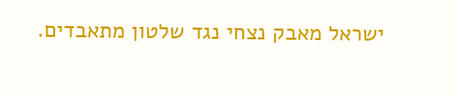ישראל מאבק נצחי נגד שלטון מתאבדים.